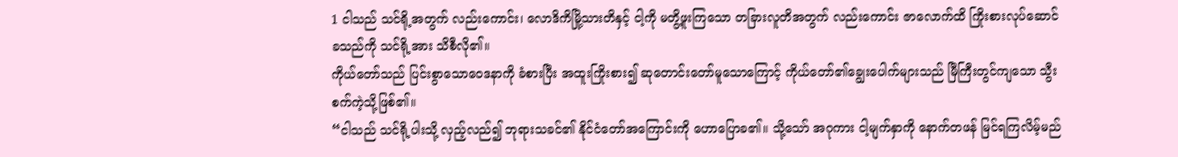1 ငါသည် သင်ရို့အတွက် လည်းကောင်း၊ လောဒိကိမြို့သားတိနှင့် ငါ့ကို မတွိ့ဖူးကြသော တခြားလူတိအတွက် လည်းကောင်း ဇာလောက်ထိ ကြိုးစားလုပ်ဆောင်ခသည်ကို သင်ရို့အား သိစီလို၏။
ကိုယ်တော်သည် ပြင်းစွာသောဝေဒနာကို ခံစားပြီး အထူးကြိုးစား၍ ဆုတောင်းတော်မူသောကြောင့် ကိုယ်တော်၏ချွေးပေါက်များသည် မြီကြီးတွင်ကျသော သွီးစက်ကဲ့သို့ဖြစ်၏။
“ငါသည် သင်ရို့ပါးသို့ လှည့်လည်၍ ဘုရားသခင်၏ နိုင်ငံတော်အကြောင်းကို ဟောပြောခ၏။ သို့သော် အဂုကား ငါ့မျက်နှာကို နောက်တဖန် မြင်ရကြလိမ့်မည်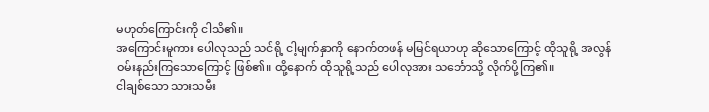မဟုတ်ကြောင်းကို ငါသိ၏။
အကြောင်းမူကား ပေါလုသည် သင်ရို့ ငါ့မျက်နှာကို နောက်တဖန် မမြင်ရယာဟု ဆိုသောကြောင့် ထိုသူရို့ အလွန် ဝမ်းနည်းကြသောကြောင့် ဖြစ်၏။ ထို့နောက် ထိုသူရို့သည် ပေါလုအား သင်္ဘောသို့ လိုက်ပို့ကြ၏။
ငါချစ်သော သားသမီး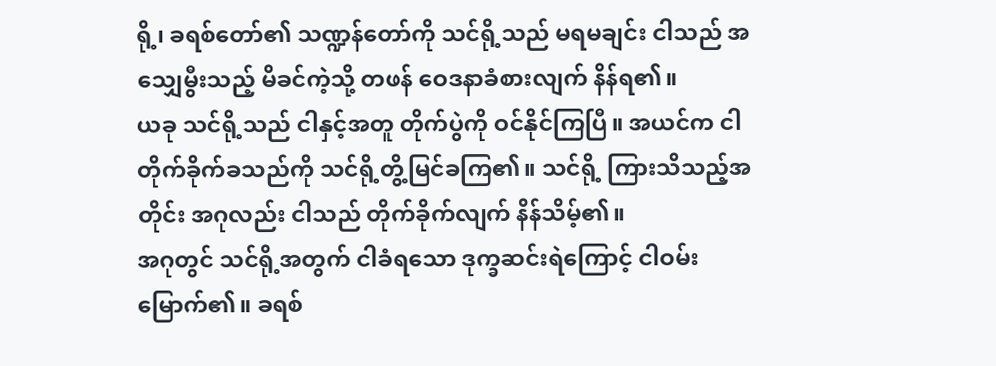ရို့၊ ခရစ်တော်၏ သဏ္ဍန်တော်ကို သင်ရို့သည် မရမချင်း ငါသည် အသျှေမွီးသည့် မိခင်ကဲ့သို့ တဖန် ဝေဒနာခံစားလျက် နိန်ရ၏။
ယခု သင်ရို့သည် ငါနှင့်အတူ တိုက်ပွဲကို ဝင်နိုင်ကြပြီ။ အယင်က ငါ တိုက်ခိုက်ခသည်ကို သင်ရို့တွိ့မြင်ခကြ၏။ သင်ရို့ ကြားသိသည့်အတိုင်း အဂုလည်း ငါသည် တိုက်ခိုက်လျက် နိန်သိမ့်၏။
အဂုတွင် သင်ရို့အတွက် ငါခံရသော ဒုက္ခဆင်းရဲကြောင့် ငါဝမ်းမြောက်၏။ ခရစ်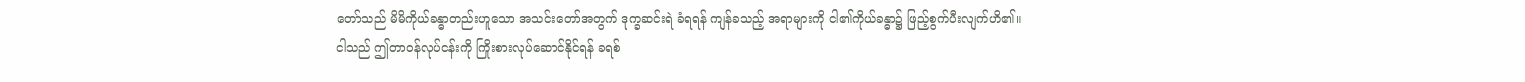တော်သည် မိမိကိုယ်ခန္ဓာတည်းဟူသော အသင်းတော်အတွက် ဒုက္ခဆင်းရဲ ခံရရန် ကျန်ခသည့် အရာများကို ငါ၏ကိုယ်ခန္ဓာ၌ ဖြည့်စွက်ပီးလျက်ဟိ၏။
ငါသည် ဤတာဝန်လုပ်ငန်းကို ကြိုးစားလုပ်ဆောင်နိုင်ရန် ခရစ်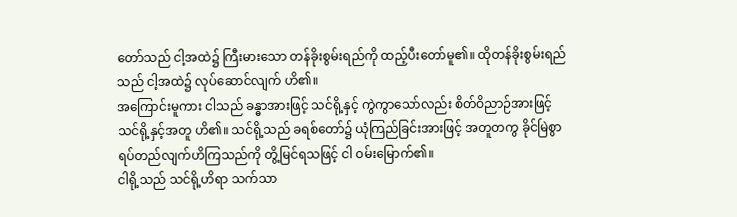တော်သည် ငါ့အထဲ၌ ကြီးမားသော တန်ခိုးစွမ်းရည်ကို ထည့်ပီးတော်မူ၏။ ထိုတန်ခိုးစွမ်းရည်သည် ငါ့အထဲ၌ လုပ်ဆောင်လျက် ဟိ၏။
အကြောင်းမူကား ငါသည် ခန္ဓာအားဖြင့် သင်ရို့နှင့် ကွဲကွာသော်လည်း စိတ်ဝိညာဉ်အားဖြင့် သင်ရို့နှင့်အတူ ဟိ၏။ သင်ရို့သည် ခရစ်တော်၌ ယုံကြည်ခြင်းအားဖြင့် အတူတကွ ခိုင်မြဲစွာ ရပ်တည်လျက်ဟိကြသည်ကို တွိ့မြင်ရသဖြင့် ငါ ဝမ်းမြောက်၏။
ငါရို့သည် သင်ရို့ဟိရာ သက်သာ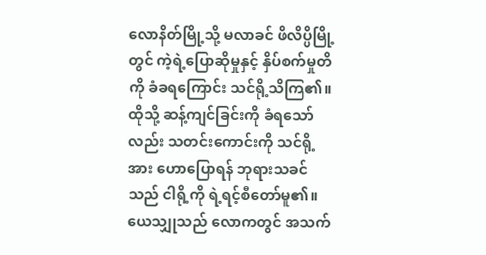လောနိတ်မြို့သို့ မလာခင် ဖိလိပ္ပိမြို့တွင် ကဲ့ရဲ့ပြောဆိုမှုနှင့် နှိပ်စက်မှုတိကို ခံခရကြောင်း သင်ရို့သိကြ၏။ ထိုသို့ ဆန့်ကျင်ခြင်းကို ခံရသော်လည်း သတင်းကောင်းကို သင်ရို့အား ဟောပြောရန် ဘုရားသခင်သည် ငါရို့ကို ရဲ့ရင့်စီတော်မူ၏။
ယေသျှုသည် လောကတွင် အသက်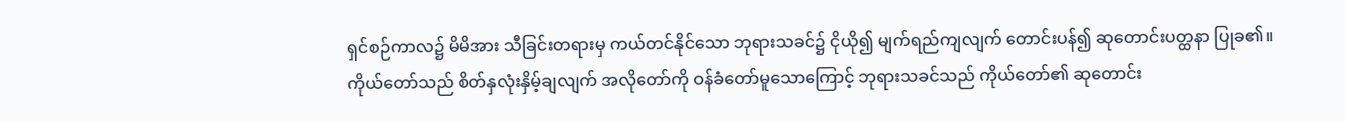ရှင်စဉ်ကာလ၌ မိမိအား သီခြင်းတရားမှ ကယ်တင်နိုင်သော ဘုရားသခင်၌ ငိုယို၍ မျက်ရည်ကျလျက် တောင်းပန်၍ ဆုတောင်းပတ္ထနာ ပြုခ၏။ ကိုယ်တော်သည် စိတ်နှလုံးနှိမ့်ချလျက် အလိုတော်ကို ဝန်ခံတော်မူသောကြောင့် ဘုရားသခင်သည် ကိုယ်တော်၏ ဆုတောင်း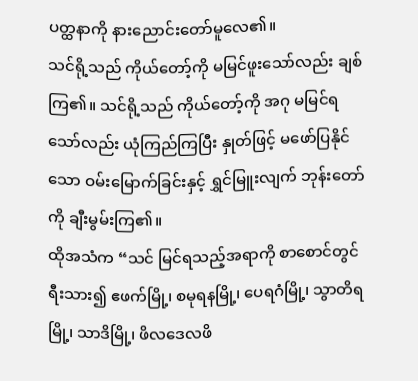ပတ္ထနာကို နားညောင်းတော်မူလေ၏။
သင်ရို့သည် ကိုယ်တော့်ကို မမြင်ဖူးသော်လည်း ချစ်ကြ၏။ သင်ရို့သည် ကိုယ်တော့်ကို အဂု မမြင်ရသော်လည်း ယုံကြည်ကြပြီး နှုတ်ဖြင့် မဖော်ပြနိုင်သော ဝမ်းမြောက်ခြင်းနှင့် ရွှင်မြူးလျက် ဘုန်းတော်ကို ချီးမွမ်းကြ၏။
ထိုအသံက “သင် မြင်ရသည့်အရာကို စာစောင်တွင် ရီးသား၍ ဧဖက်မြို့၊ စမုရနမြို့၊ ပေရဂံမြို့၊ သွာတိရမြို့၊ သာဒိမြို့၊ ဖိလဒေလဖိ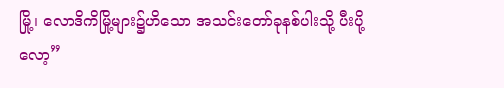မြို့၊ လောဒိကိမြို့များ၌ဟိသော အသင်းတော်ခုနစ်ပါးသို့ ပီးပို့လော့”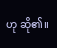ဟု ဆို၏။